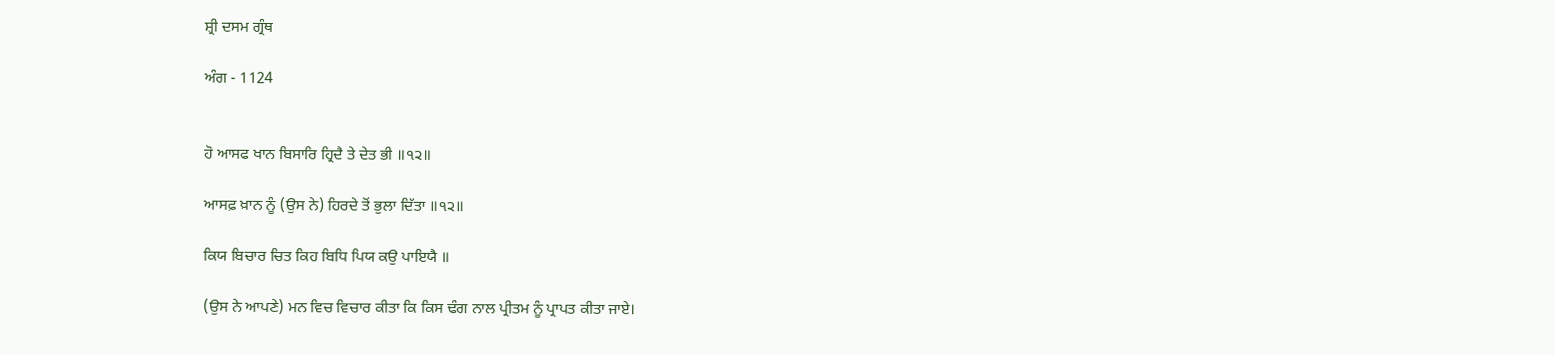ਸ਼੍ਰੀ ਦਸਮ ਗ੍ਰੰਥ

ਅੰਗ - 1124


ਹੋ ਆਸਫ ਖਾਨ ਬਿਸਾਰਿ ਹ੍ਰਿਦੈ ਤੇ ਦੇਤ ਭੀ ॥੧੨॥

ਆਸਫ਼ ਖ਼ਾਨ ਨੂੰ (ਉਸ ਨੇ) ਹਿਰਦੇ ਤੋਂ ਭੁਲਾ ਦਿੱਤਾ ॥੧੨॥

ਕਿਯ ਬਿਚਾਰ ਚਿਤ ਕਿਹ ਬਿਧਿ ਪਿਯ ਕਉ ਪਾਇਯੈ ॥

(ਉਸ ਨੇ ਆਪਣੇ) ਮਨ ਵਿਚ ਵਿਚਾਰ ਕੀਤਾ ਕਿ ਕਿਸ ਢੰਗ ਨਾਲ ਪ੍ਰੀਤਮ ਨੂੰ ਪ੍ਰਾਪਤ ਕੀਤਾ ਜਾਏ।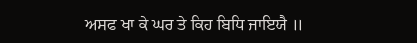ਅਸਫ ਖਾ ਕੇ ਘਰ ਤੇ ਕਿਹ ਬਿਧਿ ਜਾਇਯੈ ॥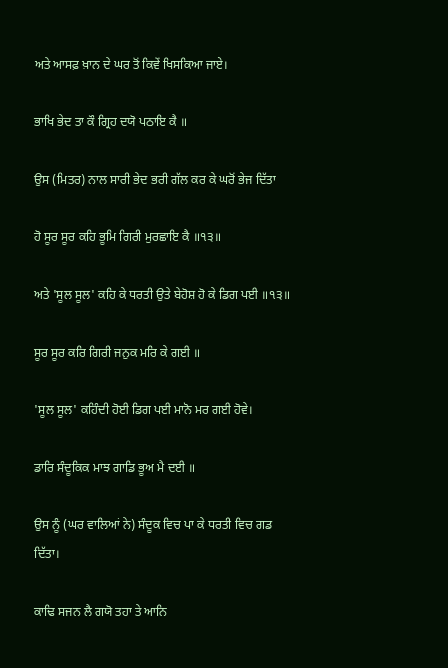ਅਤੇ ਆਸਫ਼ ਖ਼ਾਨ ਦੇ ਘਰ ਤੋਂ ਕਿਵੇਂ ਖਿਸਕਿਆ ਜਾਏ।

ਭਾਖਿ ਭੇਦ ਤਾ ਕੌ ਗ੍ਰਿਹ ਦਯੋ ਪਠਾਇ ਕੈ ॥

ਉਸ (ਮਿਤਰ) ਨਾਲ ਸਾਰੀ ਭੇਦ ਭਰੀ ਗੱਲ ਕਰ ਕੇ ਘਰੋਂ ਭੇਜ ਦਿੱਤਾ

ਹੋ ਸੂਰ ਸੂਰ ਕਹਿ ਭੂਮਿ ਗਿਰੀ ਮੁਰਛਾਇ ਕੈ ॥੧੩॥

ਅਤੇ 'ਸੂਲ ਸੂਲ' ਕਹਿ ਕੇ ਧਰਤੀ ਉਤੇ ਬੇਹੋਸ਼ ਹੋ ਕੇ ਡਿਗ ਪਈ ॥੧੩॥

ਸੂਰ ਸੂਰ ਕਰਿ ਗਿਰੀ ਜਨੁਕ ਮਰਿ ਕੇ ਗਈ ॥

'ਸੂਲ ਸੂਲ' ਕਹਿੰਦੀ ਹੋਈ ਡਿਗ ਪਈ ਮਾਨੋ ਮਰ ਗਈ ਹੋਵੇ।

ਡਾਰਿ ਸੰਦੂਕਿਕ ਮਾਝ ਗਾਡਿ ਭੂਅ ਮੈ ਦਈ ॥

ਉਸ ਨੂੰ (ਘਰ ਵਾਲਿਆਂ ਨੇ) ਸੰਦੂਕ ਵਿਚ ਪਾ ਕੇ ਧਰਤੀ ਵਿਚ ਗਡ ਦਿੱਤਾ।

ਕਾਢਿ ਸਜਨ ਲੈ ਗਯੋ ਤਹਾ ਤੇ ਆਨਿ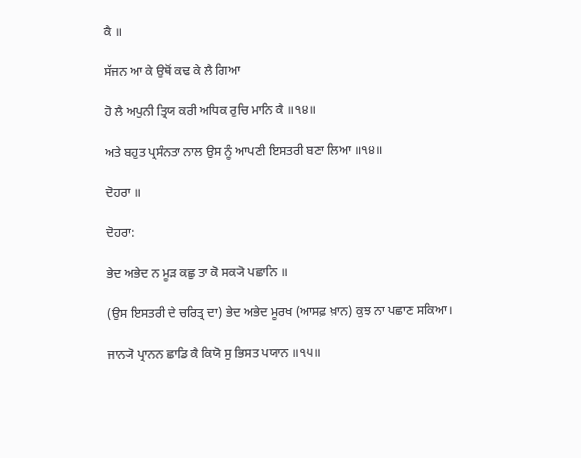ਕੈ ॥

ਸੱਜਨ ਆ ਕੇ ਉਥੋਂ ਕਢ ਕੇ ਲੈ ਗਿਆ

ਹੋ ਲੈ ਅਪੁਨੀ ਤ੍ਰਿਯ ਕਰੀ ਅਧਿਕ ਰੁਚਿ ਮਾਨਿ ਕੈ ॥੧੪॥

ਅਤੇ ਬਹੁਤ ਪ੍ਰਸੰਨਤਾ ਨਾਲ ਉਸ ਨੂੰ ਆਪਣੀ ਇਸਤਰੀ ਬਣਾ ਲਿਆ ॥੧੪॥

ਦੋਹਰਾ ॥

ਦੋਹਰਾ:

ਭੇਦ ਅਭੇਦ ਨ ਮੂੜ ਕਛੁ ਤਾ ਕੋ ਸਕ੍ਯੋ ਪਛਾਨਿ ॥

(ਉਸ ਇਸਤਰੀ ਦੇ ਚਰਿਤ੍ਰ ਦਾ) ਭੇਦ ਅਭੇਦ ਮੂਰਖ (ਆਸਫ਼ ਖ਼ਾਨ) ਕੁਝ ਨਾ ਪਛਾਣ ਸਕਿਆ।

ਜਾਨ੍ਯੋ ਪ੍ਰਾਨਨ ਛਾਡਿ ਕੈ ਕਿਯੋ ਸੁ ਭਿਸਤ ਪਯਾਨ ॥੧੫॥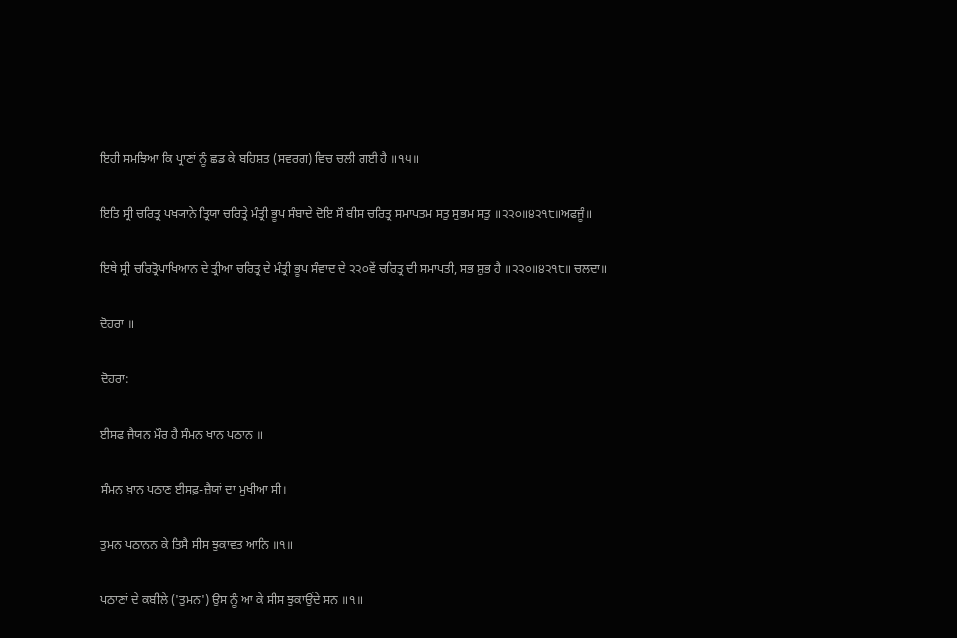ਇਹੀ ਸਮਝਿਆ ਕਿ ਪ੍ਰਾਣਾਂ ਨੂੰ ਛਡ ਕੇ ਬਹਿਸ਼ਤ (ਸਵਰਗ) ਵਿਚ ਚਲੀ ਗਈ ਹੈ ॥੧੫॥

ਇਤਿ ਸ੍ਰੀ ਚਰਿਤ੍ਰ ਪਖ੍ਯਾਨੇ ਤ੍ਰਿਯਾ ਚਰਿਤ੍ਰੇ ਮੰਤ੍ਰੀ ਭੂਪ ਸੰਬਾਦੇ ਦੋਇ ਸੌ ਬੀਸ ਚਰਿਤ੍ਰ ਸਮਾਪਤਮ ਸਤੁ ਸੁਭਮ ਸਤੁ ॥੨੨੦॥੪੨੧੮॥ਅਫਜੂੰ॥

ਇਥੇ ਸ੍ਰੀ ਚਰਿਤ੍ਰੋਪਾਖਿਆਨ ਦੇ ਤ੍ਰੀਆ ਚਰਿਤ੍ਰ ਦੇ ਮੰਤ੍ਰੀ ਭੂਪ ਸੰਵਾਦ ਦੇ ੨੨੦ਵੇਂ ਚਰਿਤ੍ਰ ਦੀ ਸਮਾਪਤੀ, ਸਭ ਸ਼ੁਭ ਹੈ ॥੨੨੦॥੪੨੧੮॥ ਚਲਦਾ॥

ਦੋਹਰਾ ॥

ਦੋਹਰਾ:

ਈਸਫ ਜੈਯਨ ਮੌਰ ਹੈ ਸੰਮਨ ਖਾਨ ਪਠਾਨ ॥

ਸੰਮਨ ਖ਼ਾਨ ਪਠਾਣ ਈਸਫ਼-ਜ਼ੈਯਾਂ ਦਾ ਮੁਖੀਆ ਸੀ।

ਤੁਮਨ ਪਠਾਨਨ ਕੇ ਤਿਸੈ ਸੀਸ ਝੁਕਾਵਤ ਆਨਿ ॥੧॥

ਪਠਾਣਾਂ ਦੇ ਕਬੀਲੇ ('ਤੁਮਨ') ਉਸ ਨੂੰ ਆ ਕੇ ਸੀਸ ਝੁਕਾਉਂਦੇ ਸਨ ॥੧॥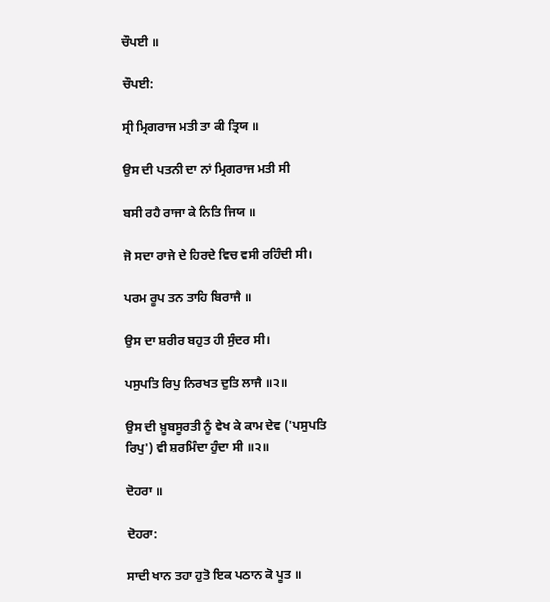ਚੌਪਈ ॥

ਚੌਪਈ:

ਸ੍ਰੀ ਮ੍ਰਿਗਰਾਜ ਮਤੀ ਤਾ ਕੀ ਤ੍ਰਿਯ ॥

ਉਸ ਦੀ ਪਤਨੀ ਦਾ ਨਾਂ ਮ੍ਰਿਗਰਾਜ ਮਤੀ ਸੀ

ਬਸੀ ਰਹੈ ਰਾਜਾ ਕੇ ਨਿਤਿ ਜਿਯ ॥

ਜੋ ਸਦਾ ਰਾਜੇ ਦੇ ਹਿਰਦੇ ਵਿਚ ਵਸੀ ਰਹਿੰਦੀ ਸੀ।

ਪਰਮ ਰੂਪ ਤਨ ਤਾਹਿ ਬਿਰਾਜੈ ॥

ਉਸ ਦਾ ਸ਼ਰੀਰ ਬਹੁਤ ਹੀ ਸੁੰਦਰ ਸੀ।

ਪਸੁਪਤਿ ਰਿਪੁ ਨਿਰਖਤ ਦੁਤਿ ਲਾਜੈ ॥੨॥

ਉਸ ਦੀ ਖ਼ੂਬਸੂਰਤੀ ਨੂੰ ਵੇਖ ਕੇ ਕਾਮ ਦੇਵ ('ਪਸੁਪਤਿ ਰਿਪੁ') ਵੀ ਸ਼ਰਮਿੰਦਾ ਹੁੰਦਾ ਸੀ ॥੨॥

ਦੋਹਰਾ ॥

ਦੋਹਰਾ:

ਸਾਦੀ ਖਾਨ ਤਹਾ ਹੁਤੋ ਇਕ ਪਠਾਨ ਕੋ ਪੂਤ ॥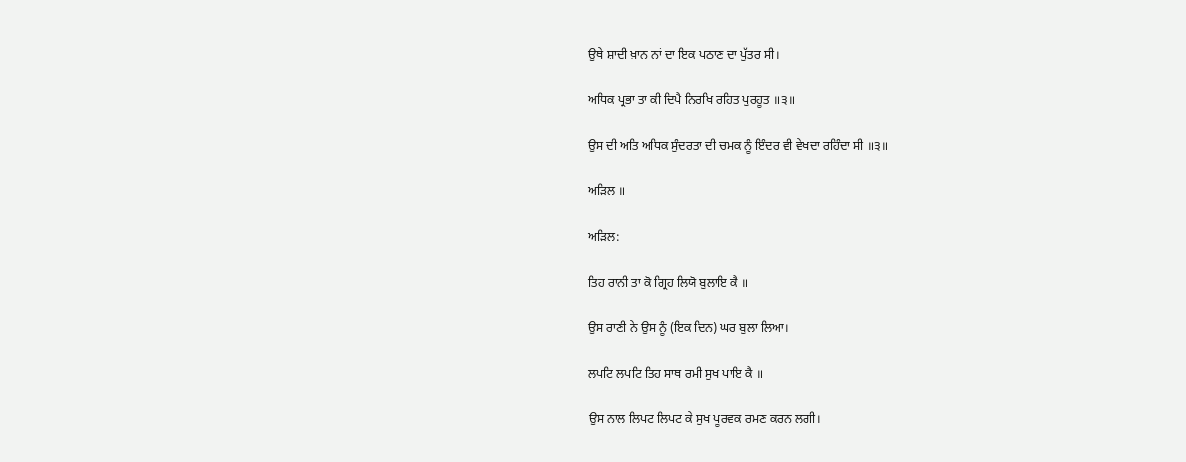ਉਥੇ ਸ਼ਾਦੀ ਖ਼ਾਨ ਨਾਂ ਦਾ ਇਕ ਪਠਾਣ ਦਾ ਪੁੱਤਰ ਸੀ।

ਅਧਿਕ ਪ੍ਰਭਾ ਤਾ ਕੀ ਦਿਪੈ ਨਿਰਖਿ ਰਹਿਤ ਪੁਰਹੂਤ ॥੩॥

ਉਸ ਦੀ ਅਤਿ ਅਧਿਕ ਸੁੰਦਰਤਾ ਦੀ ਚਮਕ ਨੂੰ ਇੰਦਰ ਵੀ ਵੇਖਦਾ ਰਹਿੰਦਾ ਸੀ ॥੩॥

ਅੜਿਲ ॥

ਅੜਿਲ:

ਤਿਹ ਰਾਨੀ ਤਾ ਕੋ ਗ੍ਰਿਹ ਲਿਯੋ ਬੁਲਾਇ ਕੈ ॥

ਉਸ ਰਾਣੀ ਨੇ ਉਸ ਨੂੰ (ਇਕ ਦਿਨ) ਘਰ ਬੁਲਾ ਲਿਆ।

ਲਪਟਿ ਲਪਟਿ ਤਿਹ ਸਾਥ ਰਮੀ ਸੁਖ ਪਾਇ ਕੈ ॥

ਉਸ ਨਾਲ ਲਿਪਟ ਲਿਪਟ ਕੇ ਸੁਖ ਪੂਰਵਕ ਰਮਣ ਕਰਨ ਲਗੀ।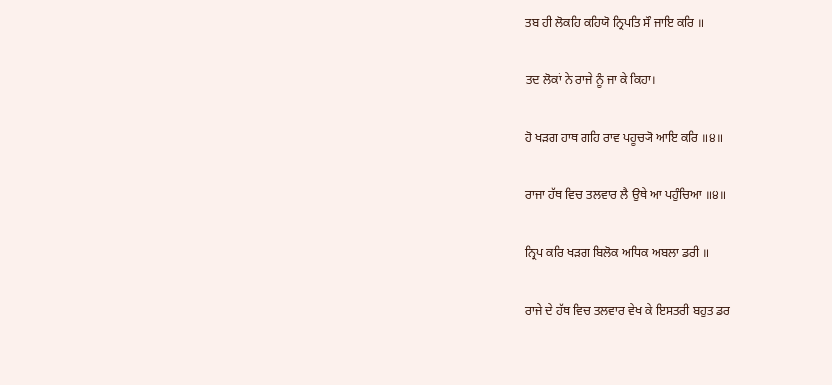ਤਬ ਹੀ ਲੋਕਹਿ ਕਹਿਯੋ ਨ੍ਰਿਪਤਿ ਸੌ ਜਾਇ ਕਰਿ ॥

ਤਦ ਲੋਕਾਂ ਨੇ ਰਾਜੇ ਨੂੰ ਜਾ ਕੇ ਕਿਹਾ।

ਹੋ ਖੜਗ ਹਾਥ ਗਹਿ ਰਾਵ ਪਹੂਚ੍ਯੋ ਆਇ ਕਰਿ ॥੪॥

ਰਾਜਾ ਹੱਥ ਵਿਚ ਤਲਵਾਰ ਲੈ ਉਥੇ ਆ ਪਹੁੰਚਿਆ ॥੪॥

ਨ੍ਰਿਪ ਕਰਿ ਖੜਗ ਬਿਲੋਕ ਅਧਿਕ ਅਬਲਾ ਡਰੀ ॥

ਰਾਜੇ ਦੇ ਹੱਥ ਵਿਚ ਤਲਵਾਰ ਵੇਖ ਕੇ ਇਸਤਰੀ ਬਹੁਤ ਡਰ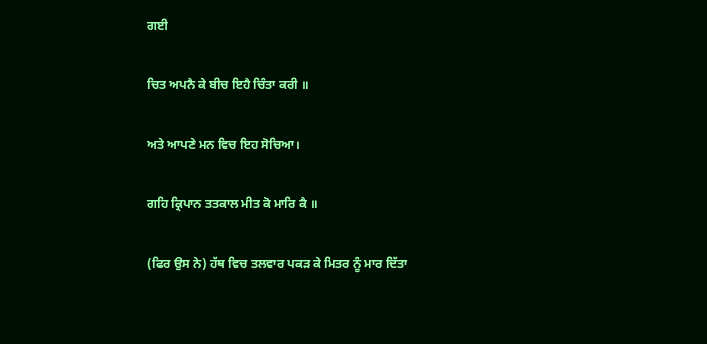ਗਈ

ਚਿਤ ਅਪਨੈ ਕੇ ਬੀਚ ਇਹੈ ਚਿੰਤਾ ਕਰੀ ॥

ਅਤੇ ਆਪਣੇ ਮਨ ਵਿਚ ਇਹ ਸੋਚਿਆ।

ਗਹਿ ਕ੍ਰਿਪਾਨ ਤਤਕਾਲ ਮੀਤ ਕੋ ਮਾਰਿ ਕੈ ॥

(ਫਿਰ ਉਸ ਨੇ) ਹੱਥ ਵਿਚ ਤਲਵਾਰ ਪਕੜ ਕੇ ਮਿਤਰ ਨੂੰ ਮਾਰ ਦਿੱਤਾ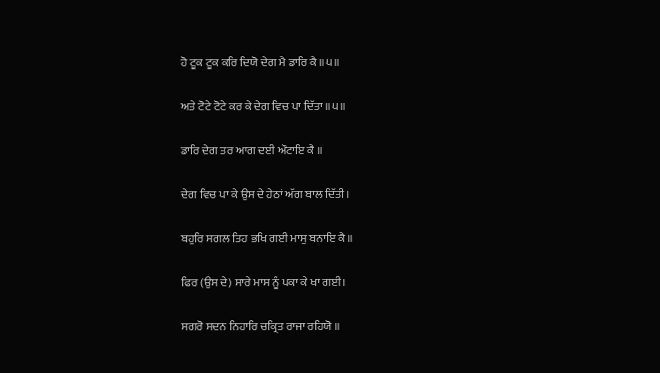ਹੋ ਟੂਕ ਟੂਕ ਕਰਿ ਦਿਯੋ ਦੇਗ ਮੈ ਡਾਰਿ ਕੈ ॥੫॥

ਅਤੇ ਟੋਟੇ ਟੋਟੇ ਕਰ ਕੇ ਦੇਗ ਵਿਚ ਪਾ ਦਿੱਤਾ ॥੫॥

ਡਾਰਿ ਦੇਗ ਤਰ ਆਗ ਦਈ ਔਟਾਇ ਕੈ ॥

ਦੇਗ ਵਿਚ ਪਾ ਕੇ ਉਸ ਦੇ ਹੇਠਾਂ ਅੱਗ ਬਾਲ ਦਿੱਤੀ।

ਬਹੁਰਿ ਸਗਲ ਤਿਹ ਭਖਿ ਗਈ ਮਾਸੁ ਬਨਾਇ ਕੈ ॥

ਫਿਰ (ਉਸ ਦੇ) ਸਾਰੇ ਮਾਸ ਨੂੰ ਪਕਾ ਕੇ ਖਾ ਗਈ।

ਸਗਰੋ ਸਦਨ ਨਿਹਾਰਿ ਚਕ੍ਰਿਤ ਰਾਜਾ ਰਹਿਯੋ ॥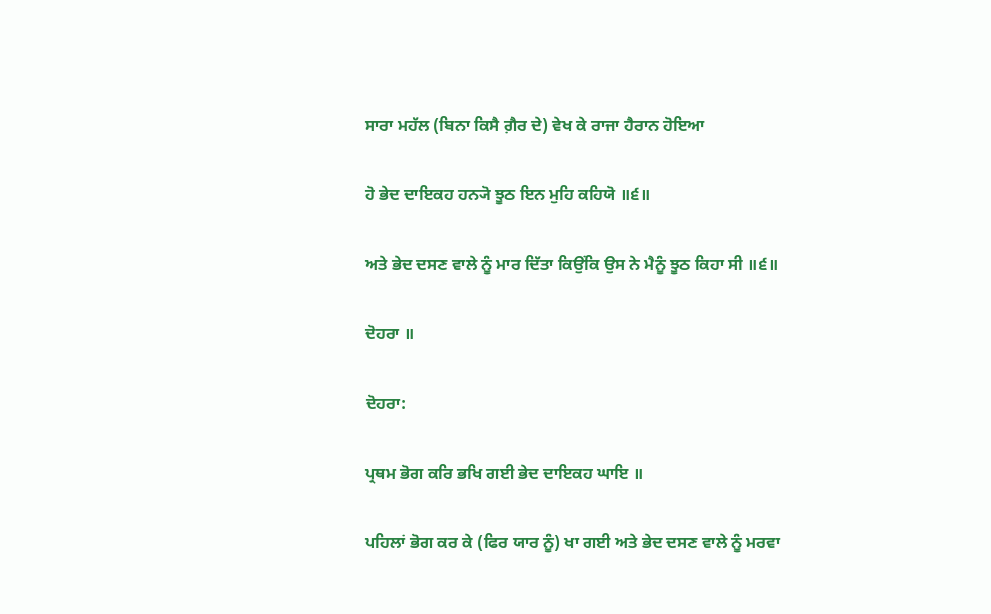ਸਾਰਾ ਮਹੱਲ (ਬਿਨਾ ਕਿਸੈ ਗ਼ੈਰ ਦੇ) ਵੇਖ ਕੇ ਰਾਜਾ ਹੈਰਾਨ ਹੋਇਆ

ਹੋ ਭੇਦ ਦਾਇਕਹ ਹਨ੍ਯੋ ਝੂਠ ਇਨ ਮੁਹਿ ਕਹਿਯੋ ॥੬॥

ਅਤੇ ਭੇਦ ਦਸਣ ਵਾਲੇ ਨੂੰ ਮਾਰ ਦਿੱਤਾ ਕਿਉਂਕਿ ਉਸ ਨੇ ਮੈਨੂੰ ਝੂਠ ਕਿਹਾ ਸੀ ॥੬॥

ਦੋਹਰਾ ॥

ਦੋਹਰਾ:

ਪ੍ਰਥਮ ਭੋਗ ਕਰਿ ਭਖਿ ਗਈ ਭੇਦ ਦਾਇਕਹ ਘਾਇ ॥

ਪਹਿਲਾਂ ਭੋਗ ਕਰ ਕੇ (ਫਿਰ ਯਾਰ ਨੂੰ) ਖਾ ਗਈ ਅਤੇ ਭੇਦ ਦਸਣ ਵਾਲੇ ਨੂੰ ਮਰਵਾ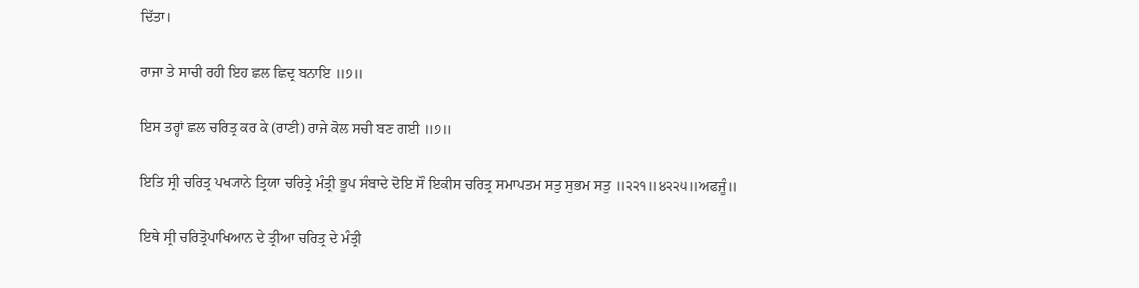ਦਿੱਤਾ।

ਰਾਜਾ ਤੇ ਸਾਚੀ ਰਹੀ ਇਹ ਛਲ ਛਿਦ੍ਰ ਬਨਾਇ ॥੭॥

ਇਸ ਤਰ੍ਹਾਂ ਛਲ ਚਰਿਤ੍ਰ ਕਰ ਕੇ (ਰਾਣੀ) ਰਾਜੇ ਕੋਲ ਸਚੀ ਬਣ ਗਈ ॥੭॥

ਇਤਿ ਸ੍ਰੀ ਚਰਿਤ੍ਰ ਪਖ੍ਯਾਨੇ ਤ੍ਰਿਯਾ ਚਰਿਤ੍ਰੇ ਮੰਤ੍ਰੀ ਭੂਪ ਸੰਬਾਦੇ ਦੋਇ ਸੌ ਇਕੀਸ ਚਰਿਤ੍ਰ ਸਮਾਪਤਮ ਸਤੁ ਸੁਭਮ ਸਤੁ ॥੨੨੧॥੪੨੨੫॥ਅਫਜੂੰ॥

ਇਥੇ ਸ੍ਰੀ ਚਰਿਤ੍ਰੋਪਾਖਿਆਨ ਦੇ ਤ੍ਰੀਆ ਚਰਿਤ੍ਰ ਦੇ ਮੰਤ੍ਰੀ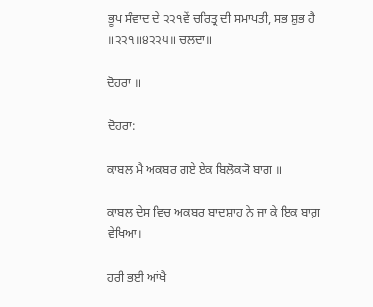ਭੂਪ ਸੰਵਾਦ ਦੇ ੨੨੧ਵੇਂ ਚਰਿਤ੍ਰ ਦੀ ਸਮਾਪਤੀ, ਸਭ ਸ਼ੁਭ ਹੈ ॥੨੨੧॥੪੨੨੫॥ ਚਲਦਾ॥

ਦੋਹਰਾ ॥

ਦੋਹਰਾ:

ਕਾਬਲ ਮੈ ਅਕਬਰ ਗਏ ਏਕ ਬਿਲੋਕ੍ਯੋ ਬਾਗ ॥

ਕਾਬਲ ਦੇਸ ਵਿਚ ਅਕਬਰ ਬਾਦਸ਼ਾਹ ਨੇ ਜਾ ਕੇ ਇਕ ਬਾਗ਼ ਵੇਖਿਆ।

ਹਰੀ ਭਈ ਆਂਖੈ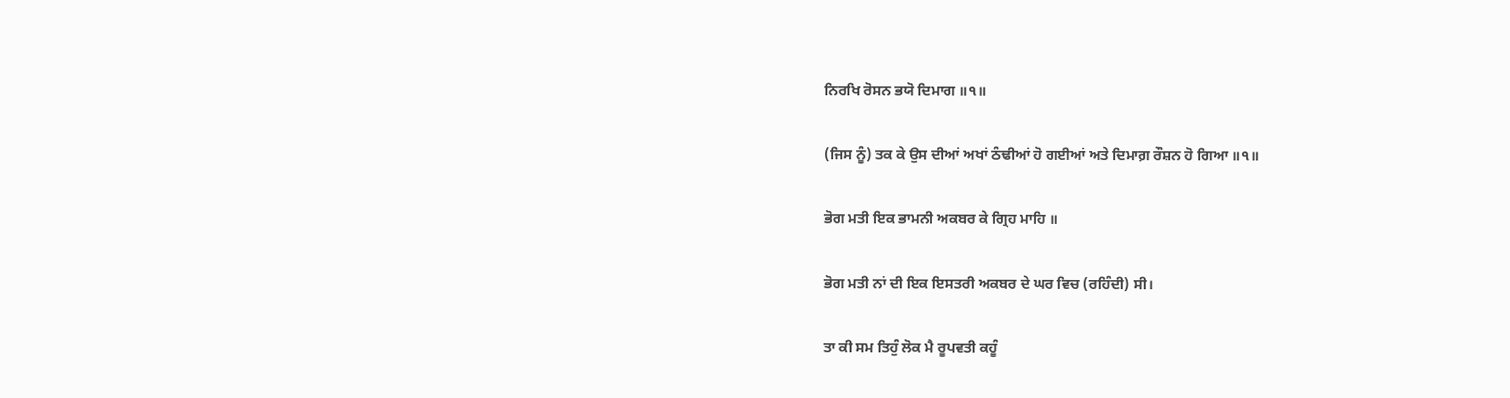ਨਿਰਖਿ ਰੋਸਨ ਭਯੋ ਦਿਮਾਗ ॥੧॥

(ਜਿਸ ਨੂੰ) ਤਕ ਕੇ ਉਸ ਦੀਆਂ ਅਖਾਂ ਠੰਢੀਆਂ ਹੋ ਗਈਆਂ ਅਤੇ ਦਿਮਾਗ਼ ਰੌਸ਼ਨ ਹੋ ਗਿਆ ॥੧॥

ਭੋਗ ਮਤੀ ਇਕ ਭਾਮਨੀ ਅਕਬਰ ਕੇ ਗ੍ਰਿਹ ਮਾਹਿ ॥

ਭੋਗ ਮਤੀ ਨਾਂ ਦੀ ਇਕ ਇਸਤਰੀ ਅਕਬਰ ਦੇ ਘਰ ਵਿਚ (ਰਹਿੰਦੀ) ਸੀ।

ਤਾ ਕੀ ਸਮ ਤਿਹੁੰ ਲੋਕ ਮੈ ਰੂਪਵਤੀ ਕਹੂੰ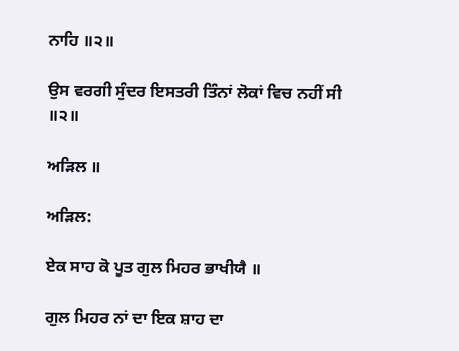ਨਾਹਿ ॥੨॥

ਉਸ ਵਰਗੀ ਸੁੰਦਰ ਇਸਤਰੀ ਤਿੰਨਾਂ ਲੋਕਾਂ ਵਿਚ ਨਹੀਂ ਸੀ ॥੨॥

ਅੜਿਲ ॥

ਅੜਿਲ:

ਏਕ ਸਾਹ ਕੋ ਪੂਤ ਗੁਲ ਮਿਹਰ ਭਾਖੀਯੈ ॥

ਗੁਲ ਮਿਹਰ ਨਾਂ ਦਾ ਇਕ ਸ਼ਾਹ ਦਾ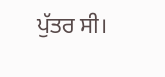ਪੁੱਤਰ ਸੀ।